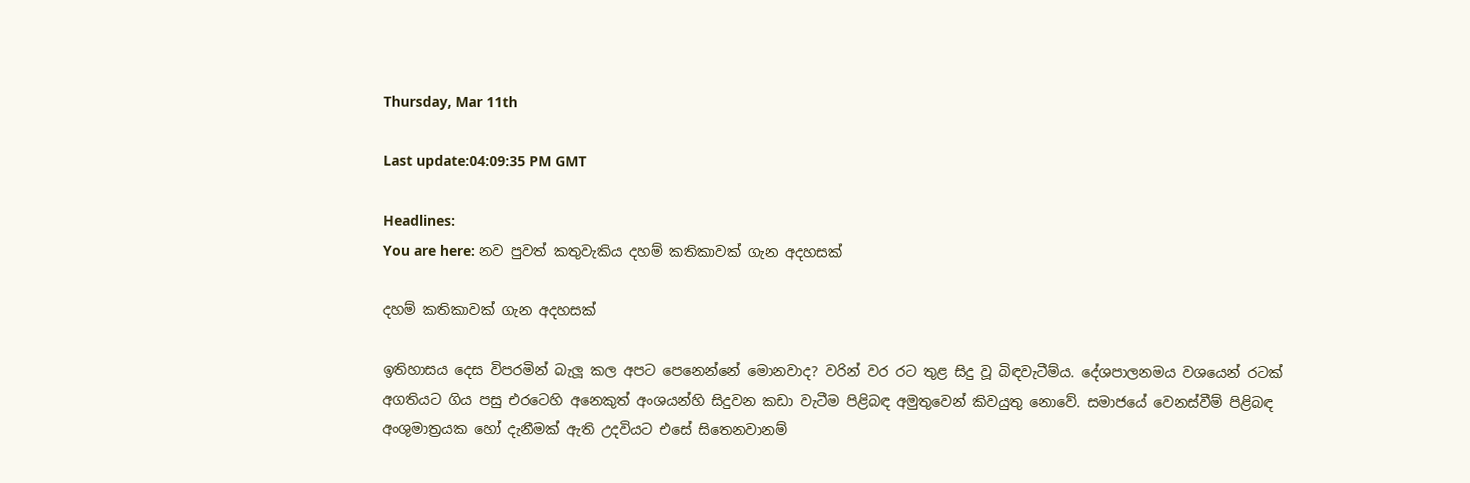Thursday, Mar 11th

Last update:04:09:35 PM GMT

Headlines:
You are here: නව පුවත් කතුවැකිය දහම් කතිකාවක් ගැන අදහසක්

දහම් කතිකාවක් ගැන අදහසක්

ඉතිහාසය දෙස විපරමින් බැලූ කල අපට පෙනෙන්නේ මොනවාද? වරින් වර රට තුළ සිදු වූ බිඳවැටීම්ය. දේශපාලනමය වශයෙන් රටක් අගතියට ගිය පසු එරටෙහි අනෙකුත් අංශයන්හි සිදුවන කඩා වැටීම පිළිබඳ අමුතුවෙන් කිවයුතු නොවේ. සමාජයේ වෙනස්වීම් පිළිබඳ අංශුමාත්‍රයක හෝ දැනීමක් ඇති උදවියට එසේ සිතෙනවානම්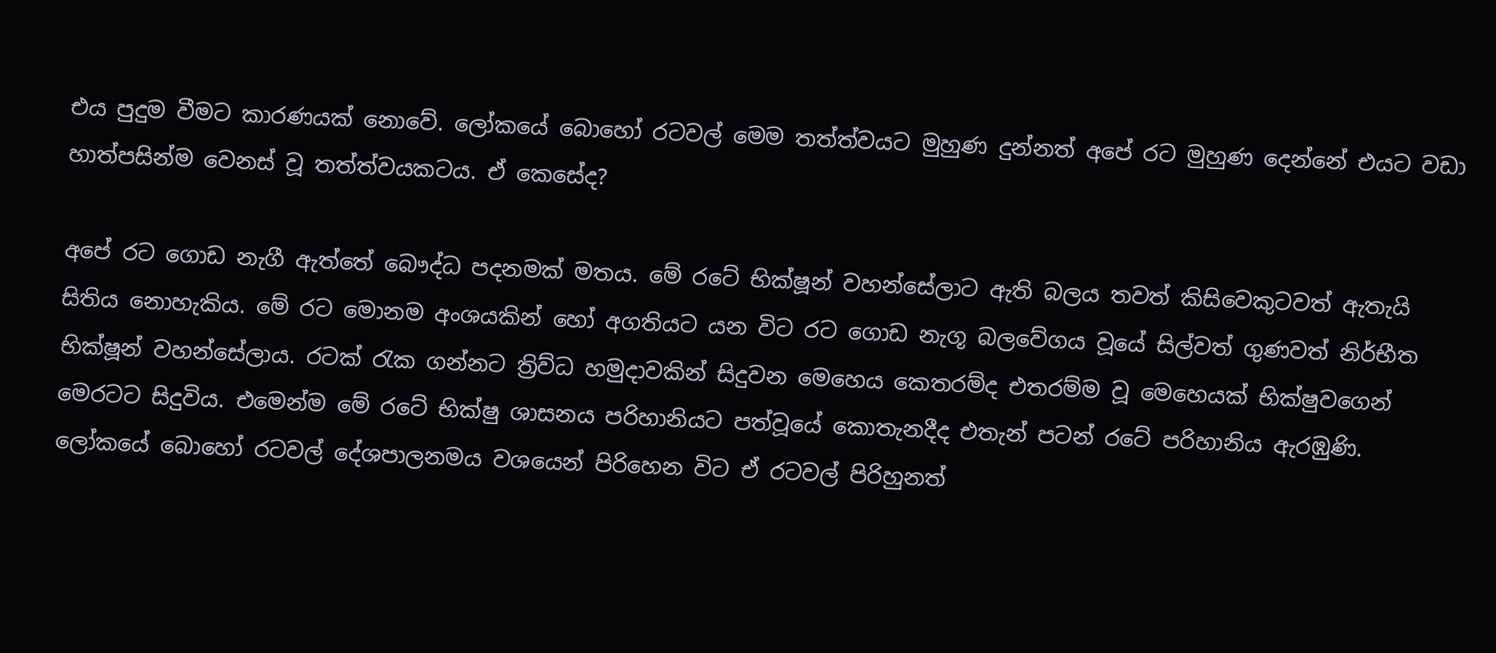එය පුදුම වීමට කාරණයක් නොවේ. ලෝකයේ බොහෝ රටවල් මෙම තත්ත්වයට මුහුණ දුන්නත් අපේ රට මුහුණ දෙන්නේ එයට වඩා හාත්පසින්ම වෙනස් වූ තත්ත්වයකටය. ඒ කෙසේද?

අපේ රට ගොඩ නැගී ඇත්තේ බෞද්ධ පදනමක් මතය. මේ රටේ භික්ෂූන් වහන්සේලාට ඇති බලය තවත් කිසිවෙකුටවත් ඇතැයි සිතිය නොහැකිය. මේ රට මොනම අංශයකින් හෝ අගතියට යන විට රට ගොඩ නැගූ බලවේගය වූයේ සිල්වත් ගුණවත් නිර්භීත භික්ෂූන් වහන්සේලාය. රටක් රැක ගන්නට ත්‍රිව්ධ හමුදාවකින් සිදුවන මෙහෙය කෙතරම්ද එතරම්ම වූ මෙහෙයක් භික්ෂුවගෙන් මෙරටට සිදුවිය. එමෙන්ම මේ රටේ භික්ෂු ශාසනය පරිහානියට පත්වූයේ කොතැනදීද එතැන් පටන් රටේ පරිහානිය ඇරඹුණි. ලෝකයේ බොහෝ රටවල් දේශපාලනමය වශයෙන් පිරිහෙන විට ඒ රටවල් පිරිහුනත්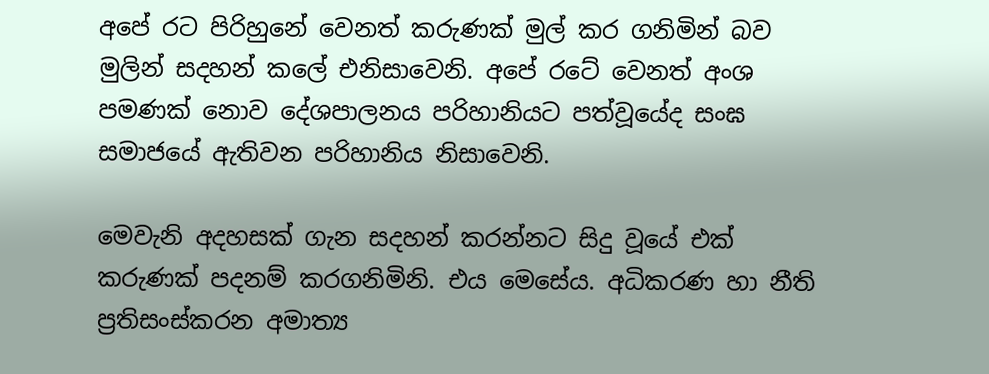අපේ රට පිරිහුනේ වෙනත් කරුණක් මුල් කර ගනිමින් බව මුලින් සදහන් කලේ එනිසාවෙනි. අපේ රටේ වෙනත් අංශ පමණක් නොව දේශපාලනය පරිහානියට පත්වූයේද සංඝ සමාජයේ ඇතිවන පරිහානිය නිසාවෙනි.

මෙවැනි අදහසක් ගැන සදහන් කරන්නට සිදු වූයේ එක් කරුණක් පදනම් කරගනිමිනි. එය මෙසේය. අධිකරණ හා නීති ප්‍රතිසංස්කරන අමාත්‍ය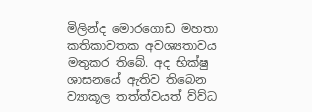මිලින්ද මොරගොඩ මහතා කතිකාවතක අවශ්‍යතාවය මතුකර තිබේ. අද භික්ෂු ශාසනයේ ඇතිව තිබෙන ව්‍යාකූල තත්ත්වයත් ව්ව්ධ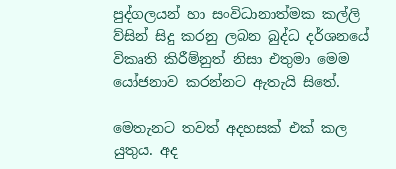පුද්ගලයන් හා සංවිධානාත්මක කල්ලි ව්සින් සිදු කරනු ලබන බුද්ධ දර්ශනයේ විකෘති කිරීම්නුත් නිසා එතුමා මෙම යෝජනාව කරන්නට ඇතැයි සිතේ.

මෙතැනට තවත් අදහසක් එක් කල යුතුය. අද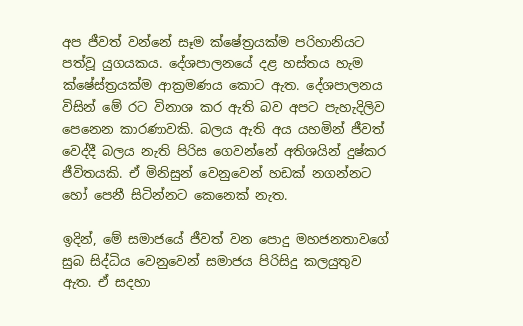අප ජීවත් වන්නේ සෑම ක්ෂේත්‍රයක්ම පරිහානියට පත්වූ යුගයකය. දේශපාලනයේ දළ හස්තය හැම ක්ෂේස්ත්‍රයක්ම ආක්‍රමණය කොට ඇත. දේශපාලනය විසින් මේ රට විනාශ කර ඇති බව අපට පැහැදිලිව පෙනෙන කාරණාවකි. බලය ඇති අය යහමින් ජීවත් වෙද්දී බලය නැති පිරිස ගෙවන්නේ අතිශයින් දුෂ්කර ජීවිතයකි. ඒ මිනිසුන් වෙනුවෙන් හඩක් නගන්නට හෝ පෙනී සිටින්නට කෙනෙක් නැත.

ඉදින්, මේ සමාජයේ ජීවත් වන පොදු මහජනතාවගේ සුබ සිද්ධිය වෙනුවෙන් සමාජය පිරිසිදු කලයුතුව ඇත. ඒ සදහා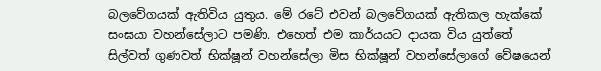බලවේගයක් ඇතිවිය යුතුය. මේ රටේ එවන් බලවේගයක් ඇතිකල හැක්කේ සංඝයා වහන්සේලාට පමණි. එහෙත් එම කාර්යයට දායක විය යුත්තේ සිල්වත් ගුණවත් භික්ෂූන් වහන්සේලා මිස භික්ෂූන් වහන්සේලාගේ වේෂයෙන්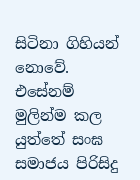සිටිනා ගිහියන් නොවේ. එසේනම් මුලින්ම කල යුත්තේ සංඝ සමාජය පිරිසිදු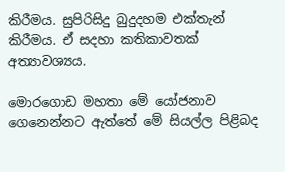කිරීමය. සුපිරිසිදු බුදුදහම එක්තැන් කිරීමය. ඒ සදහා කතිකාවතක් අත්‍යාවශ්‍යය.

මොරගොඩ මහතා මේ යෝජනාව ගෙනෙන්නට ඇත්තේ මේ සියල්ල පිළිබද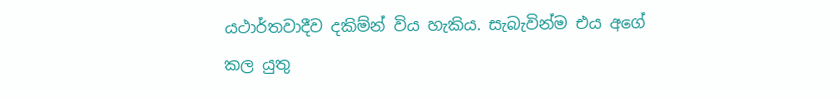යථාර්තවාදීව දකිම්න් විය හැකිය. සැබැවින්ම එය අගේ කල යුතු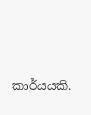කාර්යයකි.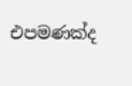එපමණක්ද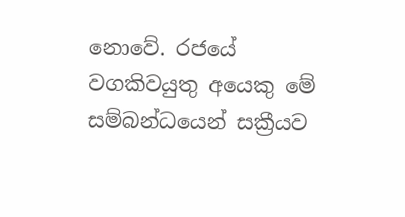නොවේ. රජයේ වගකිවයුතු අයෙකු මේ සම්බන්ධයෙන් සක්‍රීයව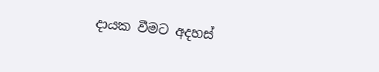දායක වීමට අදහස්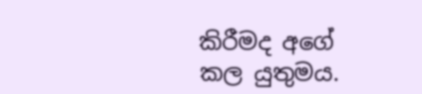කිරීමද අගේ කල යුතුමය.